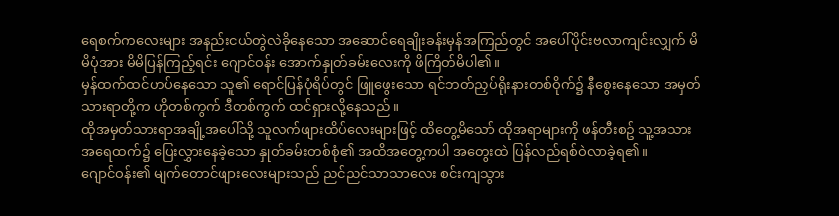ရေစက်ကလေးများ အနည်းငယ်တွဲလဲခိုနေသော အဆောင်ရေချိုးခန်းမှန်အကြည်တွင် အပေါ်ပိုင်းဗလာကျင်းလျှက် မိမိပုံအား မိမိပြန်ကြည့်ရင်း ဂျောင်ဝန်း အောက်နှုတ်ခမ်းလေးကို ဖိကြိတ်မိပါ၏။
မှန်ထက်ထင်ဟပ်နေသော သူ၏ ရောင်ပြန်ပုံရိပ်တွင် ဖြူဖွေးသော ရင်ဘတ်ညှပ်ရိုးနားတစ်ဝိုက်၌ နီစွေးနေသော အမှတ်သားရာတို့က ဟိုတစ်ကွက် ဒီတစ်ကွက် ထင်ရှားလို့နေသည်။
ထိုအမှတ်သားရာအချို့အပေါ်သို့ သူလက်ဖျားထိပ်လေးများဖြင့် ထိတွေ့မိသော် ထိုအရာများကို ဖန်တီးစဥ် သူ့အသားအရေထက်၌ ပြေးလွှားနေခဲ့သော နှုတ်ခမ်းတစ်စုံ၏ အထိအတွေ့ကပါ အတွေးထဲ ပြန်လည်ရစ်ဝဲလာခဲ့ရ၏။
ဂျောင်ဝန်း၏ မျက်တောင်ဖျားလေးများသည် ညင်ညင်သာသာလေး စင်းကျသွား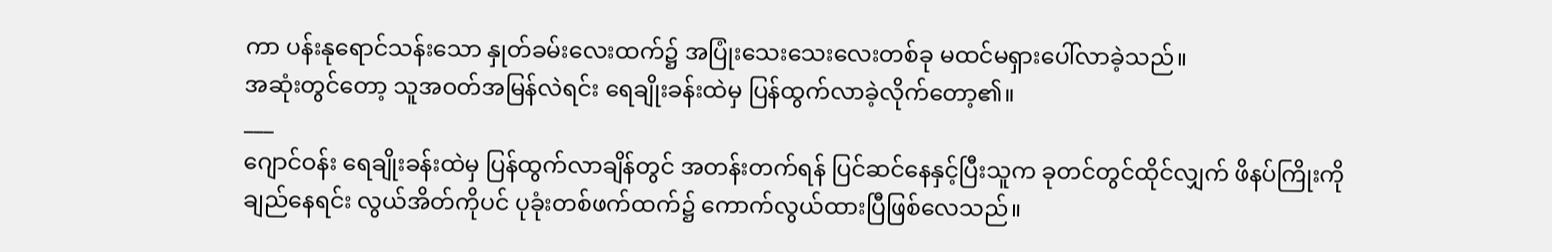ကာ ပန်းနုရောင်သန်းသော နှုတ်ခမ်းလေးထက်၌ အပြုံးသေးသေးလေးတစ်ခု မထင်မရှားပေါ်လာခဲ့သည်။
အဆုံးတွင်တော့ သူအဝတ်အမြန်လဲရင်း ရေချိုးခန်းထဲမှ ပြန်ထွက်လာခဲ့လိုက်တော့၏။
___
ဂျောင်ဝန်း ရေချိုးခန်းထဲမှ ပြန်ထွက်လာချိန်တွင် အတန်းတက်ရန် ပြင်ဆင်နေနှင့်ပြီးသူက ခုတင်တွင်ထိုင်လျှက် ဖိနပ်ကြိုးကိုချည်နေရင်း လွယ်အိတ်ကိုပင် ပုခုံးတစ်ဖက်ထက်၌ ကောက်လွယ်ထားပြီဖြစ်လေသည်။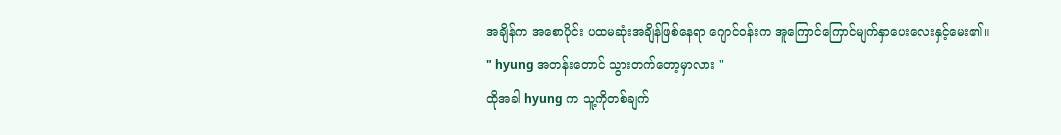အချိန်က အစောပိုင်း ပထမဆုံးအချိန်ဖြစ်နေရာ ဂျောင်ဝန်းက အူကြောင်ကြောင်မျက်နှာပေးလေးနှင့်မေး၏။
" hyung အတန်းတောင် သွားတက်တော့မှာလား "
ထိုအခါ hyung က သူ့ကိုတစ်ချက်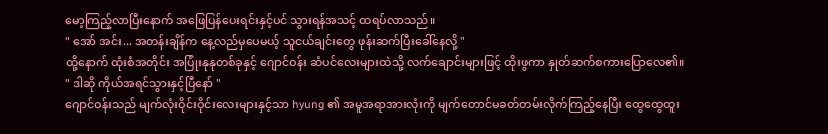မော့ကြည့်လာပြီးနောက် အဖြေပြန်ပေးရင်းနှင့်ပင် သွားရန်အသင့် ထရပ်လာသည်။
" အော် အင်း... အတန်းချိန်က နေ့လည်မှပေမယ့် သူငယ်ချင်းတွေ ဖုန်းဆက်ပြီးခေါ်နေလို့ "
ထို့နောက် ထုံးစံအတိုင်း အပြုံးနုနုတစ်ခုနှင့် ဂျောင်ဝန်း ဆံပင်လေးများထဲသို့ လက်ချောင်းများဖြင့် ထိုးဖွကာ နှုတ်ဆက်စကားပြောလေ၏။
" ဒါဆို ကိုယ်အရင်သွားနှင့်ပြီနော် "
ဂျောင်ဝန်းသည် မျက်လုံးဝိုင်းဝိုင်းလေးများနှင့်သာ hyung ၏ အမူအရာအားလုံးကို မျက်တောင်မခတ်တမ်းလိုက်ကြည့်နေပြီး ထွေထွေထူး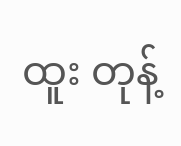ထူး တုန့်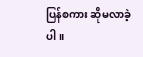ပြန်စကား ဆိုမလာခဲ့ပါ။